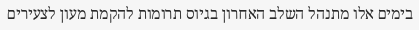בימים אלו מתנהל השלב האחרון בגיוס תרומות להקמת מעון לצעירים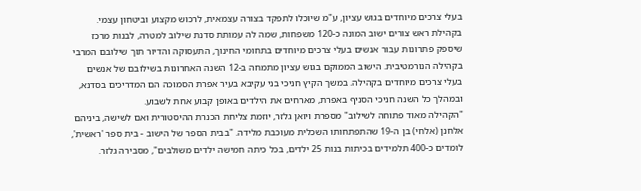בעלי צרכים מיוחדים בגוש עציון, ע"מ שיוכלו לתפקד בצורה עצמאית, לרכוש מקצוע וביטחון עצמי.
בקהילת ראש צורים ישוב המונה כ-120 משפחות, שמה לה עמותת סדנת שילוב למטרה, לבנות מרכז שיספק פתרונות עבור אנשים בעלי צרכים מיוחדים בתחומי החינוך, התעסוקה והדיור תוך שילובם המרבי בקהילה הנורמטיבית. הישוב הממוקם בגוש עציון מתמחה ב-12 השנה האחרונות בשילובם של אנשים בעלי צרכים מיוחדים בקהילה. במשך הקיץ חניכי בני עקיבא בעיר אפרת הסמוכה הם המדריכים בסדנא, ובמהלך כל השנה חניכי הסניף באפרת, מארחים את הילדים באופן קבוע אחת לשבוע.
"הקהילה מאוד פתוחה לשילוב" מספרת ויואן גלזר, יוזמת צליחת הכנרת ההיסטורית ואם לשישה, ביניהם אלחנן (אלחי) בן ה-19 שהתפתחותו השכלית מעוכבת מלידה. "בבית הספר של הישוב - בית ספר 'ראשית', לומדים כ-400 תלמידים בכיתות בנות 25 ילדים, בכל כיתה חמישה ילדים משולבים", מסבירה גלזר.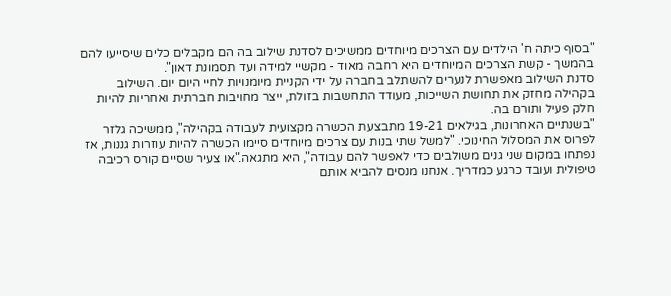"בסוף כיתה ח' הילדים עם הצרכים מיוחדים ממשיכים לסדנת שילוב בה הם מקבלים כלים שיסייעו להם בהמשך - קשת הצרכים המיוחדים היא רחבה מאוד - מקשיי למידה ועד תסמונת דאון".
סדנת השילוב מאפשרת לנערים להשתלב בחברה על ידי הקניית מיומנויות לחיי היום יום. השילוב בקהילה מחזק את תחושת השייכות, מעודד התחשבות בזולת, ייצר מחויבות חברתית ואחריות להיות חלק פעיל ותורם בה.
"בשנתיים האחרונות, בגילאים 19-21 מתבצעת הכשרה מקצועית לעבודה בקהילה", ממשיכה גלזר לפרוס את המסלול החינוכי. "למשל שתי בנות עם צרכים מיוחדים סיימו הכשרה להיות עוזרות גננות, אז נפתחו במקום שני גנים משולבים כדי לאפשר להם עבודה", היא מתגאה."או צעיר שסיים קורס רכיבה טיפולית ועובד כרגע כמדריך. אנחנו מנסים להביא אותם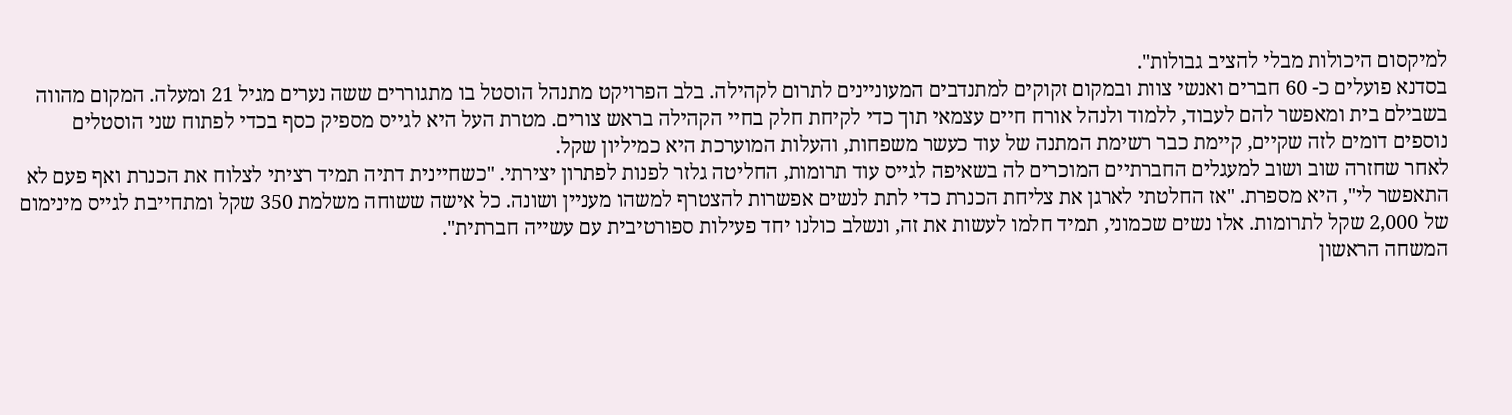למיקסום היכולות מבלי להציב גבולות".
בסדנא פועלים כ- 60 חברים ואנשי צוות ובמקום זקוקים למתנדבים המעוניינים לתרום לקהילה. בלב הפרויקט מתנהל הוסטל בו מתגוררים ששה נערים מגיל 21 ומעלה. המקום מהווה בשבילם בית ומאפשר להם לעבוד, ללמוד ולנהל אורח חיים עצמאי תוך כדי לקיחת חלק בחיי הקהילה בראש צורים. מטרת העל היא לגייס מספיק כסף בכדי לפתוח שני הוסטלים נוספים דומים לזה שקיים, קיימת כבר רשימת המתנה של עוד כעשר משפחות, והעלות המוערכת היא כמיליון שקל.
לאחר שחזרה שוב ושוב למעגלים החברתיים המוכרים לה בשאיפה לגייס עוד תרומות, החליטה גלזר לפנות לפתרון יצירתי. "כשחיינית דתיה תמיד רציתי לצלוח את הכנרת ואף פעם לא התאפשר לי", היא מספרת. "אז החלטתי לארגן את צליחת הכנרת כדי לתת לנשים אפשרות להצטרף למשהו מעניין ושונה. כל אישה ששוחה משלמת 350 שקל ומתחייבת לגייס מינימום של 2,000 שקל לתרומות. אלו נשים שכמוני, תמיד חלמו לעשות את זה, ונשלב כולנו יחד פעילות ספורטיבית עם עשייה חברתית".
המשחה הראשון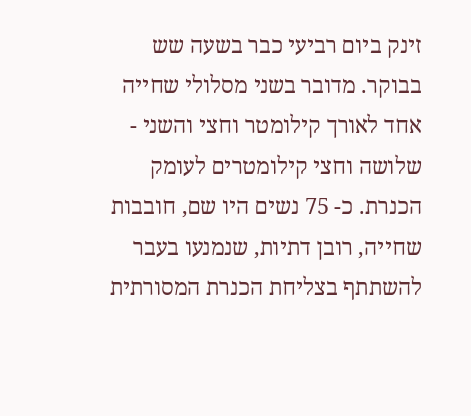זינק ביום רביעי כבר בשעה שש בבוקר. מדובר בשני מסלולי שחייה אחד לאורך קילומטר וחצי והשני - שלושה וחצי קילומטרים לעומק הכנרת. כ- 75 נשים היו שם, חובבות שחייה, רובן דתיות, שנמנעו בעבר להשתתף בצליחת הכנרת המסורתית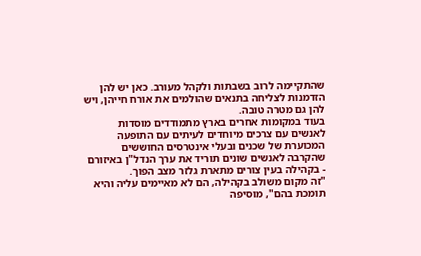שהתקיימה לרוב בשבתות ולקהל מעורב. כאן יש להן הזדמנות לצליחה בתנאים שהולמים את אורח חייהן, ויש להן גם מטרה טובה.
בעוד במקומות אחרים בארץ מתמודדים מוסדות לאנשים עם צרכים מיוחדים לעיתים עם התופעה המכוערת של שכנים ובעלי אינטרסים החוששים שהקרבה לאנשים שונים תוריד את ערך הנדל"ן באיזורם - בקהילה בעין צורים מתארת גלזר מצב הפוך.
"זה מקום משולב בקהילה, הם לא מאיימים עליה והיא תומכת בהם", מוסיפה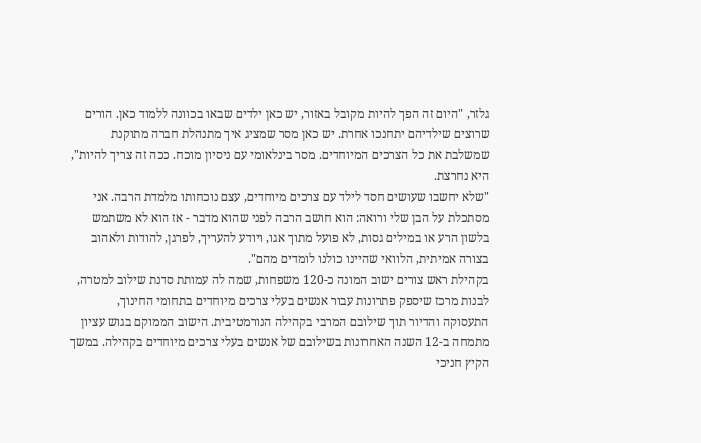גלזר, "היום זה הפך להיות מקובל באזור, יש כאן ילדים שבאו בכוונה ללמוד כאן. הורים שרוצים שילדיהם יתחנכו אחרת. יש כאן מסר שמציג איך מתנהלת חברה מתוקנת שמשלבת את כל הצרכים המיוחדים. מסר בינלאומי עם ניסיון מוכח. ככה זה צריך להיות", היא נחרצת.
"שלא יחשבו שעושים חסד לילד עם צרכים מיוחדים, עצם נוכחותו מלמדת הרבה. אני מסתכלת על הבן שלי ורואה: הוא חושב הרבה לפני שהוא מדבר - אז הוא לא משתמש בלשון הרע או במילים גסות, לא פועל מתוך אגו, ויודע להעריך, לפרגן, להודות ולאהוב בצורה אמיתית, הלוואי שהיינו כולנו לומדים מהם".
בקהילת ראש צורים ישוב המונה כ-120 משפחות, שמה לה עמותת סדנת שילוב למטרה, לבנות מרכז שיספק פתרונות עבור אנשים בעלי צרכים מיוחדים בתחומי החינוך, התעסוקה והדיור תוך שילובם המרבי בקהילה הנורמטיבית. הישוב הממוקם בגוש עציון מתמחה ב-12 השנה האחרונות בשילובם של אנשים בעלי צרכים מיוחדים בקהילה. במשך הקיץ חניכי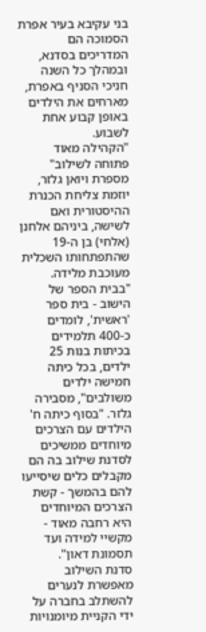בני עקיבא בעיר אפרת הסמוכה הם המדריכים בסדנא, ובמהלך כל השנה חניכי הסניף באפרת, מארחים את הילדים באופן קבוע אחת לשבוע.
"הקהילה מאוד פתוחה לשילוב" מספרת ויואן גלזר, יוזמת צליחת הכנרת ההיסטורית ואם לשישה, ביניהם אלחנן (אלחי) בן ה-19 שהתפתחותו השכלית מעוכבת מלידה. "בבית הספר של הישוב - בית ספר 'ראשית', לומדים כ-400 תלמידים בכיתות בנות 25 ילדים, בכל כיתה חמישה ילדים משולבים", מסבירה גלזר. "בסוף כיתה ח' הילדים עם הצרכים מיוחדים ממשיכים לסדנת שילוב בה הם מקבלים כלים שיסייעו להם בהמשך - קשת הצרכים המיוחדים היא רחבה מאוד - מקשיי למידה ועד תסמונת דאון".
סדנת השילוב מאפשרת לנערים להשתלב בחברה על ידי הקניית מיומנויות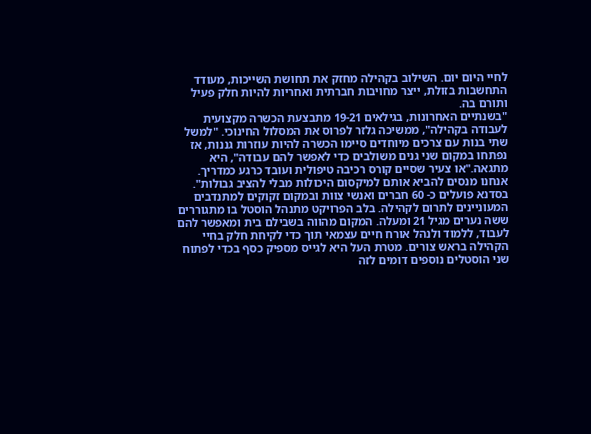לחיי היום יום. השילוב בקהילה מחזק את תחושת השייכות, מעודד התחשבות בזולת, ייצר מחויבות חברתית ואחריות להיות חלק פעיל ותורם בה.
"בשנתיים האחרונות, בגילאים 19-21 מתבצעת הכשרה מקצועית לעבודה בקהילה", ממשיכה גלזר לפרוס את המסלול החינוכי. "למשל שתי בנות עם צרכים מיוחדים סיימו הכשרה להיות עוזרות גננות, אז נפתחו במקום שני גנים משולבים כדי לאפשר להם עבודה", היא מתגאה."או צעיר שסיים קורס רכיבה טיפולית ועובד כרגע כמדריך. אנחנו מנסים להביא אותם למיקסום היכולות מבלי להציב גבולות".
בסדנא פועלים כ- 60 חברים ואנשי צוות ובמקום זקוקים למתנדבים המעוניינים לתרום לקהילה. בלב הפרויקט מתנהל הוסטל בו מתגוררים ששה נערים מגיל 21 ומעלה. המקום מהווה בשבילם בית ומאפשר להם לעבוד, ללמוד ולנהל אורח חיים עצמאי תוך כדי לקיחת חלק בחיי הקהילה בראש צורים. מטרת העל היא לגייס מספיק כסף בכדי לפתוח שני הוסטלים נוספים דומים לזה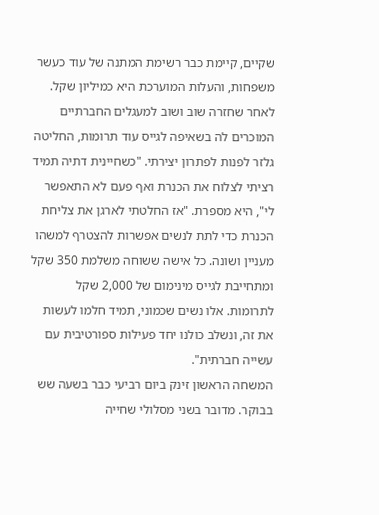שקיים, קיימת כבר רשימת המתנה של עוד כעשר משפחות, והעלות המוערכת היא כמיליון שקל.
לאחר שחזרה שוב ושוב למעגלים החברתיים המוכרים לה בשאיפה לגייס עוד תרומות, החליטה גלזר לפנות לפתרון יצירתי. "כשחיינית דתיה תמיד רציתי לצלוח את הכנרת ואף פעם לא התאפשר לי", היא מספרת. "אז החלטתי לארגן את צליחת הכנרת כדי לתת לנשים אפשרות להצטרף למשהו מעניין ושונה. כל אישה ששוחה משלמת 350 שקל ומתחייבת לגייס מינימום של 2,000 שקל לתרומות. אלו נשים שכמוני, תמיד חלמו לעשות את זה, ונשלב כולנו יחד פעילות ספורטיבית עם עשייה חברתית".
המשחה הראשון זינק ביום רביעי כבר בשעה שש בבוקר. מדובר בשני מסלולי שחייה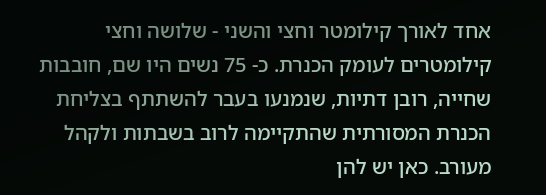אחד לאורך קילומטר וחצי והשני - שלושה וחצי קילומטרים לעומק הכנרת. כ- 75 נשים היו שם, חובבות שחייה, רובן דתיות, שנמנעו בעבר להשתתף בצליחת הכנרת המסורתית שהתקיימה לרוב בשבתות ולקהל מעורב. כאן יש להן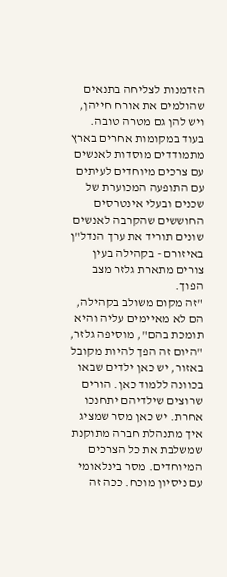הזדמנות לצליחה בתנאים שהולמים את אורח חייהן, ויש להן גם מטרה טובה.
בעוד במקומות אחרים בארץ מתמודדים מוסדות לאנשים עם צרכים מיוחדים לעיתים עם התופעה המכוערת של שכנים ובעלי אינטרסים החוששים שהקרבה לאנשים שונים תוריד את ערך הנדל"ן באיזורם - בקהילה בעין צורים מתארת גלזר מצב הפוך.
"זה מקום משולב בקהילה, הם לא מאיימים עליה והיא תומכת בהם", מוסיפה גלזר, "היום זה הפך להיות מקובל באזור, יש כאן ילדים שבאו בכוונה ללמוד כאן. הורים שרוצים שילדיהם יתחנכו אחרת. יש כאן מסר שמציג איך מתנהלת חברה מתוקנת שמשלבת את כל הצרכים המיוחדים. מסר בינלאומי עם ניסיון מוכח. ככה זה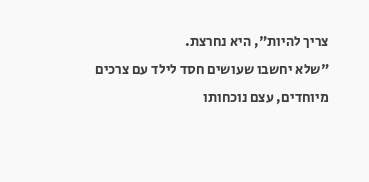צריך להיות", היא נחרצת.
"שלא יחשבו שעושים חסד לילד עם צרכים מיוחדים, עצם נוכחותו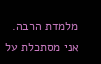מלמדת הרבה. אני מסתכלת על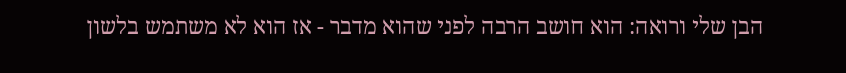הבן שלי ורואה: הוא חושב הרבה לפני שהוא מדבר - אז הוא לא משתמש בלשון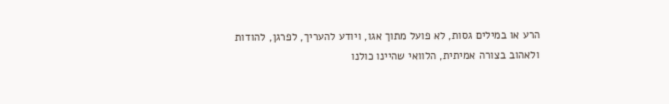הרע או במילים גסות, לא פועל מתוך אגו, ויודע להעריך, לפרגן, להודות ולאהוב בצורה אמיתית, הלוואי שהיינו כולנו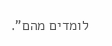לומדים מהם".